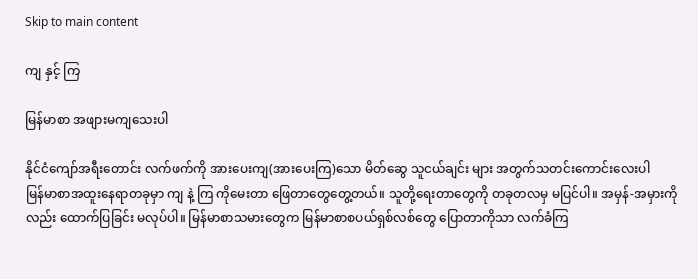Skip to main content

ကျ နှင့် ကြ

မြန်မာစာ အဖျားမကျသေးပါ

နိုင်ငံကျော်အရီးတောင်း လက်ဖက်ကို အားပေးကျ(အားပေးကြ)သော မိတ်ဆွေ သူငယ်ချင်း များ အတွက်သတင်းကောင်းလေးပါ
မြန်မာစာအထူးနေရာတခုမှာ ကျ နဲ့ ကြ ကိုမေးတာ ဖြေတာတွေတွေ့တယ်။ သူတို့ရေးတာတွေကို တခုတလမှ မပြင်ပါ။ အမှန်-အမှားကိုလည်း ထောက်ပြခြင်း မလုပ်ပါ။ မြန်မာစာသမားတွေက မြန်မာစာစပယ်ရှစ်လစ်တွေ ပြောတာကိုသာ လက်ခံကြ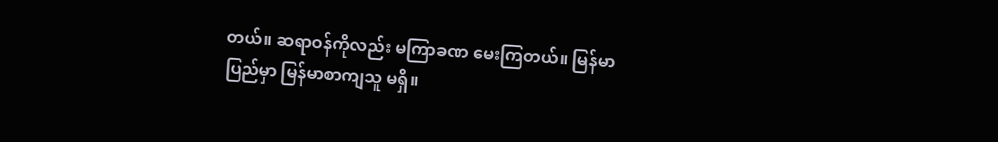တယ်။ ဆရာဝန်ကိုလည်း မကြာခဏ မေးကြတယ်။ မြန်မာပြည်မှာ မြန်မာစာကျသူ မရှိ။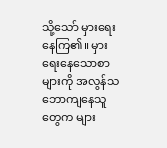သို့သော် မှားရေးနေကြ၏။ မှားရေးနေသောစာများကို အလွန်သဘောကျနေသူတွေက များ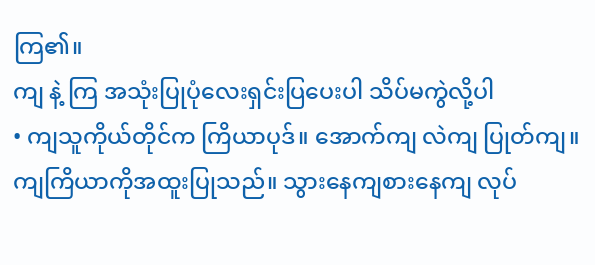ကြ၏။
ကျ နဲ့ ကြ အသုံးပြုပုံလေးရှင်းပြပေးပါ သိပ်မကွဲလို့ပါ
• ကျသူကိုယ်တိုင်က ကြိယာပုဒ်။ အောက်ကျ လဲကျ ပြုတ်ကျ။ ကျကြိယာကိုအထူးပြုသည်။ သွားနေကျစားနေကျ လုပ်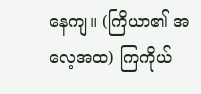နေကျ။ (ကြိယာ၏ အလေ့အထ) ကြကိုယ်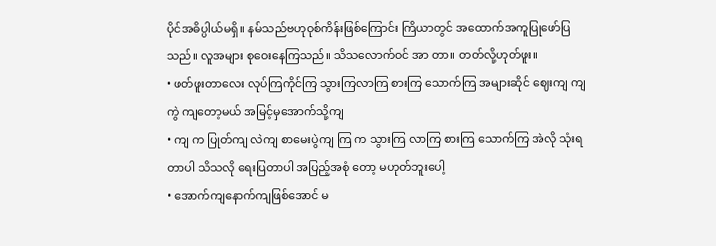ပိုင်အဓိပ္ပါယ်မရှိ။ နမ်သည်ဗဟုဝုစ်ကိန်းဖြစ်ကြောင်း ကြိယာတွင် အထောက်အကူပြုဖော်ပြသည်။ လူအများ စုဝေးနေကြသည်။ သိသလောက်ဝင် အာ တာ။ တတ်လို့ဟုတ်ဖူး။
• ဖတ်ဖူးတာလေး လုပ်ကြကိုင်ကြ သွားကြလာကြ စားကြ သောက်ကြ အများဆိုင် ဈေးကျ ကျကွဲ ကျတော့မယ် အမြင့်မှအောက်သို့ကျ
• ကျ က ပြုတ်ကျ လဲကျ စာမေးပွဲကျ ကြ က သွားကြ လာကြ စားကြ သောက်ကြ အဲလို သုံးရတာပါ သိသလို ရေးပြတာပါ အပြည့်အစုံ တော့ မဟုတ်ဘူးပေါ့
• အောက်ကျနောက်ကျဖြစ်အောင် မ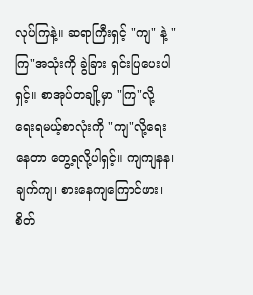လုပ်ကြနဲ့။ ဆရာကြီးရှင့် "ကျ" နဲ့ "ကြ"အသုံးကို ခွဲခြား ရှင်းပြပေးပါရှင့်။ စာအုပ်တချို့မှာ "ကြ"လို့ ရေးရမယ့်စာလုံးကို "ကျ"လို့ရေးနေတာ တွေ့ရလို့ပါရှင့်။ ကျကျနန၊ ချက်ကျ၊ စားနေကျကြောင်ဖား၊ စိတ်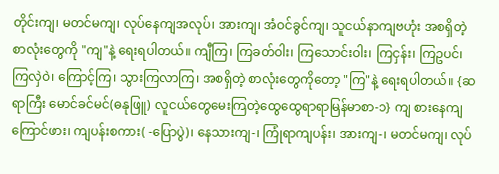တိုင်းကျ၊ မတင်မကျ၊ လုပ်နေကျအလုပ်၊ အားကျ၊ အံဝင်ခွင်ကျ၊ သူငယ်နာကျဗဟုံး အစရှိတဲ့စာလုံးတွေကို "ကျ"နဲ့ ရေးရပါတယ်။ ကျီကြ၊ ကြခတ်ဝါး၊ ကြသောင်းဝါး၊ ကြငှန်း၊ ကြဥပင်၊ ကြလှဲဝဲ၊ ကြောင့်ကြ၊ သွားကြလာကြ၊ အစရှိတဲ့ စာလုံးတွေကိုတော့ "ကြ"နဲ့ ရေးရပါတယ်။ {ဆရာကြီး မောင်ခင်မင်(ဓနုဖြူ) လူငယ်တွေမေးကြတဲ့ထွေထွေရာရာမြန်မာစာ-၁} ကျ စားနေကျကြောင်ဖား၊ ကျပန်းစကား( -ပြောပွဲ)၊ နေသားကျ-၊ ကြုံရာကျပန်း၊ အားကျ-၊ မတင်မကျ၊ လုပ်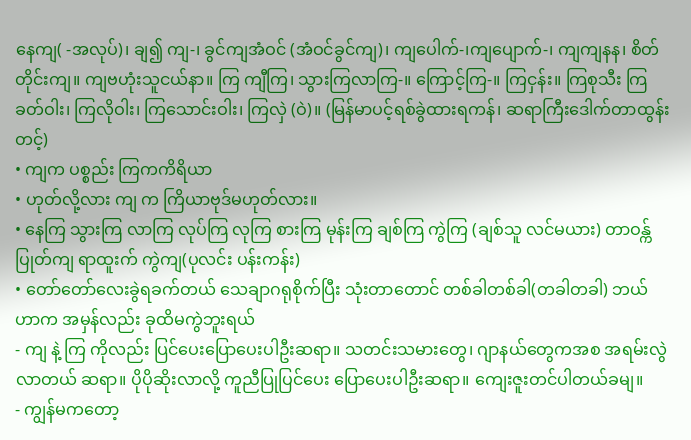နေကျ( -အလုပ်)၊ ချ၍ ကျ-၊ ခွင်ကျအံဝင် (အံဝင်ခွင်ကျ)၊ ကျပေါက်-၊ကျပျောက်-၊ ကျကျနန၊ စိတ်တိုင်းကျ။ ကျဗဟုံးသူငယ်နာ။ ကြ ကျီကြ၊ သွားကြလာကြ-။ ကြောင့်ကြ-။ ကြငှန်း။ ကြစုသီး ကြခတ်ဝါး၊ ကြလိုဝါး၊ ကြသောင်းဝါး၊ ကြလှဲ (ဝဲ)။ (မြန်မာပင့်ရစ်ခွဲထားရကန်၊ ဆရာကြီးဒေါက်တာထွန်းတင့်)
• ကျက ပစ္စည်း ကြကကိရိယာ
• ဟုတ်လို့လား ကျ က ကြိယာဗုဒ်မဟုတ်လား။
• နေကြ သွားကြ လာကြ လုပ်ကြ လုကြ စားကြ မုန်းကြ ချစ်ကြ ကွဲကြ (ချစ်သူ လင်မယား) တာဝန္က် ပြုတ်ကျ ရာထူးက် ကွဲကျ(ပုလင်း ပန်းကန်း)
• တော်တော်လေးခွဲရခက်တယ် သေချာဂရုစိုက်ပြီး သုံးတာတောင် တစ်ခါတစ်ခါ(တခါတခါ) ဘယ်ဟာက အမှန်လည်း ခုထိမကွဲဘူးရယ်
- ကျ နဲ့ ကြ ကိုလည်း ပြင်ပေးပြောပေးပါဦးဆရာ။ သတင်းသမားတွေ၊ ဂျာနယ်တွေကအစ အရမ်းလွဲလာတယ် ဆရာ။ ပိုပိုဆိုးလာလို့ ကူညီပြုပြင်ပေး ပြောပေးပါဦးဆရာ။ ကျေးဇူးတင်ပါတယ်ခမျ။
- ကျွန်မကတော့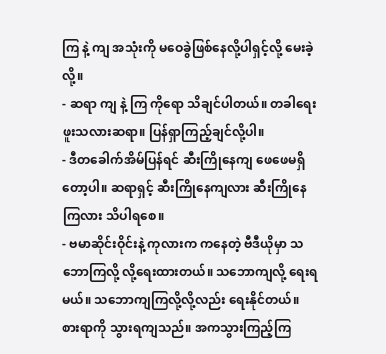ကြ နဲ့ ကျ အသုံးကို မဝေခွဲဖြစ်နေလို့ပါရှင့်လို့ မေးခဲ့လို့။
- ဆရာ ကျ နဲ့ ကြ ကိုရော သိချင်ပါတယ်။ တခါရေးဖူးသလားဆရာ။ ပြန်ရှာကြည့်ချင်လို့ပါ။
- ဒီတခေါက်အိမ်ပြန်ရင် ဆီးကြိုနေကျ ဖေဖေမရှိတော့ပါ။ ဆရာရှင့် ဆီးကြိုနေကျလား ဆီးကြိုနေကြလား သိပါရစေ။
- ဗမာဆိုင်းဝိုင်းနဲ့ ကုလားက ကနေတဲ့ ဗီဒီယိုမှာ သဘောကြလို့ လို့ရေးထားတယ်။ သဘောကျလို့ ရေးရမယ်။ သဘောကျကြလို့လို့လည်း ရေးနိုင်တယ်။ စားရာကို သွားရကျသည်။ အကသွားကြည့်ကြ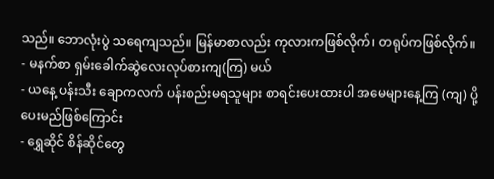သည်။ ဘောလုံးပွဲ သရေကျသည်။ မြန်မာစာလည်း ကုလားကဖြစ်လိုက်၊ တရုပ်ကဖြစ်လိုက်။
- မနက်စာ ရှမ်းခေါက်ဆွဲလေးလုပ်စားကျ(ကြ) မယ်
- ယနေ့ ပန်းသီး ချောကလက် ပန်းစည်းမရသူများ စာရင်းပေးထားပါ အမေများနေ့ကြ (ကျ) ပို့ပေးမည်ဖြစ်ကြောင်း
- ရွှေဆိုင် စိန်ဆိုင်တွေ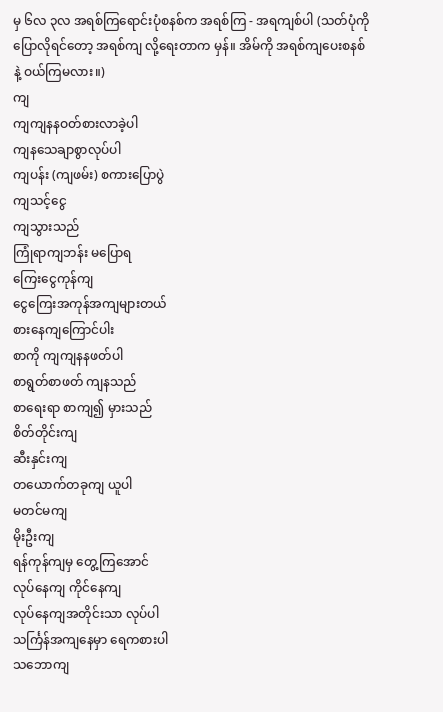မှ ၆လ ၃လ အရစ်ကြရောင်းပုံစနစ်က အရစ်ကြ - အရကျစ်ပါ (သတ်ပုံကိုပြောလိုရင်တော့ အရစ်ကျ လို့ရေးတာက မှန်။ အိမ်ကို အရစ်ကျပေးစနစ်နဲ့ ဝယ်ကြမလား။)
ကျ
ကျကျနနဝတ်စားလာခဲ့ပါ
ကျနသေချာစွာလုပ်ပါ
ကျပန်း (ကျဖမ်း) စကားပြောပွဲ
ကျသင့်ငွေ
ကျသွားသည်
ကြုံရာကျဘန်း မပြောရ
ကြေးငွေကုန်ကျ
ငွေကြေးအကုန်အကျများတယ်
စားနေကျကြောင်ပါး
စာကို ကျကျနနဖတ်ပါ
စာရွတ်စာဖတ် ကျနသည်
စာရေးရာ စာကျ၍ မှားသည်
စိတ်တိုင်းကျ
ဆီးနှင်းကျ
တယောက်တခုကျ ယူပါ
မတင်မကျ
မိုးဦးကျ
ရန်ကုန်ကျမှ တွေ့ကြအောင်
လုပ်နေကျ ကိုင်နေကျ
လုပ်နေကျအတိုင်းသာ လုပ်ပါ
သင်္ကြန်အကျနေမှာ ရေကစားပါ
သဘောကျ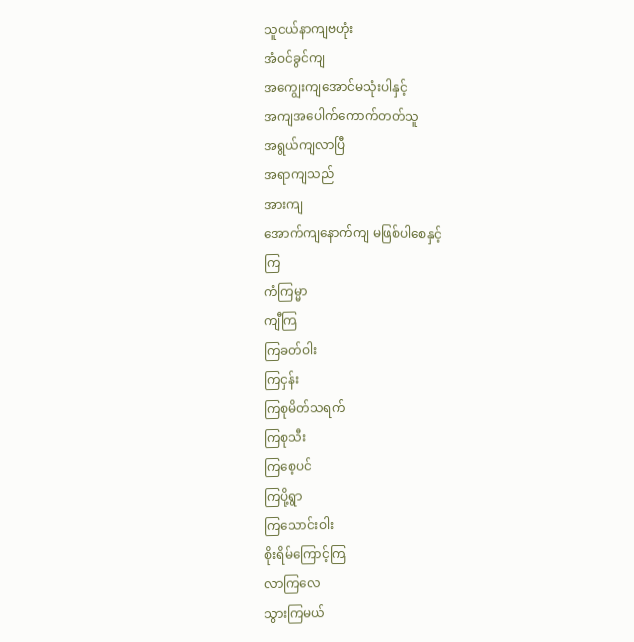သူငယ်နာကျဗဟုံး
အံဝင်ခွင်ကျ
အကျွေးကျအောင်မသုံးပါနှင့်
အကျအပေါက်ကောက်တတ်သူ
အရွယ်ကျလာပြီ
အရာကျသည်
အားကျ
အောက်ကျနောက်ကျ မဖြစ်ပါစေနှင့်
ကြ
ကံကြမ္မာ
ကျီကြ
ကြခတ်ဝါး
ကြငှန်း
ကြစုမိတ်သရက်
ကြစုသီး
ကြစေ့ပင်
ကြပို့ရွာ
ကြသောင်းဝါး
စိုးရိမ်ကြောင့်ကြ
လာကြလေ
သွားကြမယ်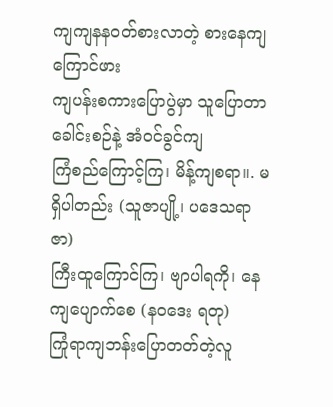ကျကျနနဝတ်စားလာတဲ့ စားနေကျကြောင်ဖား
ကျပန်းစကားပြောပွဲမှာ သူပြောတာ ခေါင်းစဉ်နဲ့ အံဝင်ခွင်ကျ
ကြံစည်ကြောင့်ကြ၊ မိန့်ကျစရာ။. မရှိပါတည်း (သူဇာပျို့၊ ပဒေသရာဇာ)
ကြီးထူကြောင်ကြ၊ ဗျာပါရကို၊ နေကျပျောက်စေ (နဝဒေး ရတု)
ကြုံရာကျဘန်းပြောတတ်တဲ့လူ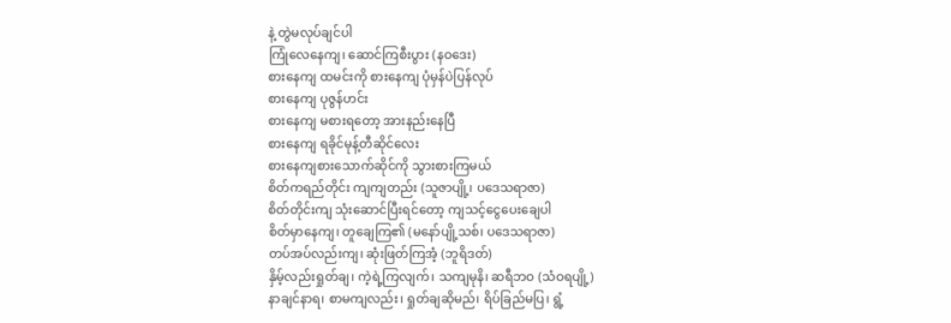နဲ့ တွဲမလုပ်ချင်ပါ
ကြုံလေနေကျ၊ ဆောင်ကြစီးပွား (နဝဒေး)
စားနေကျ ထမင်းကို စားနေကျ ပုံမှန်ပဲပြန်လုပ်
စားနေကျ ပုဇွန်ဟင်း
စားနေကျ မစားရတော့ အားနည်းနေပြီ
စားနေကျ ရခိုင်မုန့်တီဆိုင်လေး
စားနေကျစားသောက်ဆိုင်ကို သွားစားကြမယ်
စိတ်ကရည်တိုင်း ကျကျတည်း (သူဇာပျို့၊ ပဒေသရာဇာ)
စိတ်တိုင်းကျ သုံးဆောင်ပြီးရင်တော့ ကျသင့်ငွေပေးချေပါ
စိတ်မှာနေကျ၊ တူချေကြ၏ (မနော်ပျို့သစ်၊ ပဒေသရာဇာ)
တပ်အပ်လည်းကျ၊ ဆုံးဖြတ်ကြအံ့ (ဘူရိဒတ်)
နှိမ့်လည်းရှုတ်ချ၊ ကဲ့ရဲ့ကြလျက်၊ သကျမုနိ၊ ဆရီဘဝ (သံဝရပျို့)
နာချင်နာရ၊ စာမကျလည်း၊ ရှုတ်ချဆိုမည်၊ ရိပ်ခြည်မပြ၊ ရွံ့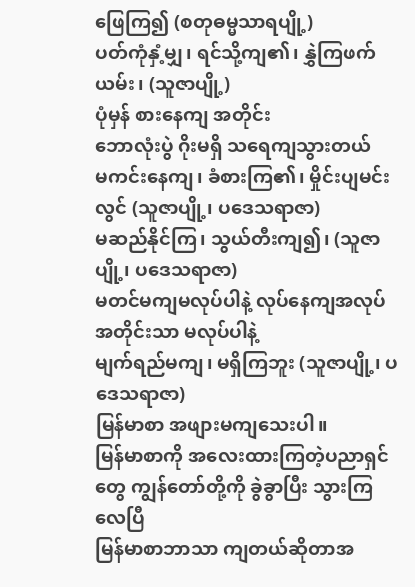ဖြေကြ၍ (စတုဓမ္မသာရပျို့)
ပတ်ကုံနှံ့မျှ၊ ရင်သို့ကျ၏၊ နွှဲကြဖက်ယမ်း၊ (သူဇာပျို့)
ပုံမှန် စားနေကျ အတိုင်း
ဘောလုံးပွဲ ဂိုးမရှိ သရေကျသွားတယ်
မကင်းနေကျ၊ ခံစားကြ၏၊ မှိုင်းပျမင်းလွင် (သူဇာပျို့၊ ပဒေသရာဇာ)
မဆည်နိုင်ကြ၊ သွယ်တီးကျ၍၊ (သူဇာပျို့၊ ပဒေသရာဇာ)
မတင်မကျမလုပ်ပါနဲ့ လုပ်နေကျအလုပ်အတိုင်းသာ မလုပ်ပါနဲ့
မျက်ရည်မကျ၊ မရှိကြဘူး (သူဇာပျို့၊ ပဒေသရာဇာ)
မြန်မာစာ အဖျားမကျသေးပါ။
မြန်မာစာကို အလေးထားကြတဲ့ပညာရှင်တွေ ကျွန်တော်တို့ကို ခွဲခွာပြီး သွားကြလေပြီ
မြန်မာစာဘာသာ ကျတယ်ဆိုတာအ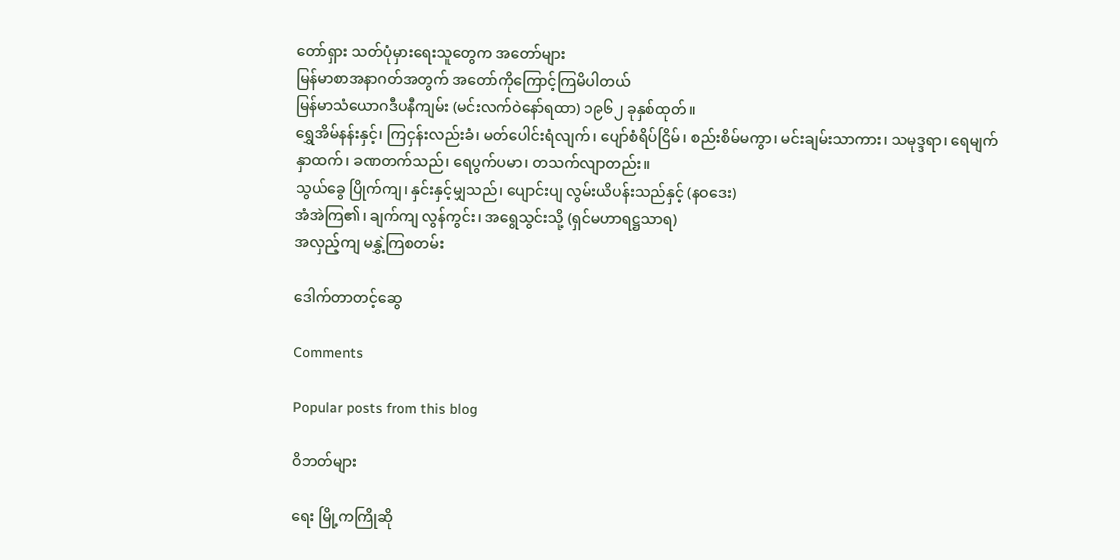တော်ရှား သတ်ပုံမှားရေးသူတွေက အတော်များ
မြန်မာစာအနာဂတ်အတွက် အတော်ကိုကြောင့်ကြမိပါတယ်
မြန်မာသံယောဂဒီပနီကျမ်း (မင်းလက်ဝဲနော်ရထာ) ၁၉၆၂ ခုနှစ်ထုတ်။
ရွှေအိမ်နန်းနှင့်၊ ကြငှန်းလည်းခံ၊ မတ်ပေါင်းရံလျက်၊ ပျော်စံရိပ်ငြိမ်၊ စည်းစိမ်မကွာ၊ မင်းချမ်းသာကား၊ သမုဒ္ဒရာ၊ ရေမျက်နှာထက်၊ ခဏတက်သည်၊ ရေပွက်ပမာ၊ တသက်လျာတည်း။
သွယ်ခွေ ပြိုက်ကျ၊ နှင်းနှင့်မျှသည်၊ ပျောင်းပျ လွမ်းယိပန်းသည်နှင့် (နဝဒေး)
အံအဲကြ၏၊ ချက်ကျ လွန်ကွင်း၊ အရွေသွင်းသို့ (ရှင်မဟာရဋ္ဌသာရ)
အလှည့်ကျ မနွှဲ့ကြစတမ်း

ဒေါက်တာတင့်ဆွေ

Comments

Popular posts from this blog

ဝိဘတ်များ

ရေး မြို့ကကြိုဆို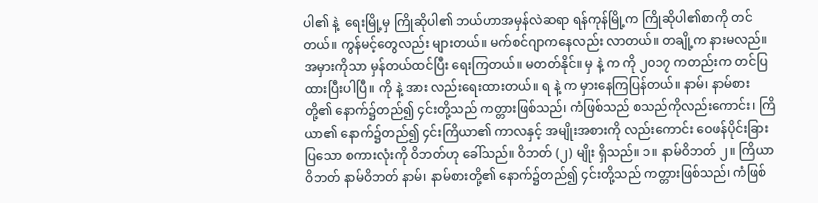ပါ၏ နဲ့  ရေးမြို့မှ ကြိုဆိုပါ၏ ဘယ်ဟာအမှန်လဲဆရာ ရန်ကုန်မြို့က ကြိုဆိုပါ၏စာကို တင်တယ်။ ကွန်မင့်တွေလည်း များတယ်။ မက်စင်ဂျာကနေလည်း လာတယ်။ တချို့က နားမလည်။ အမှားကိုသာ မှန်တယ်ထင်ပြီး ရေးကြတယ်။ မတတ်နိုင်။ မှ နဲ့ က ကို ၂၀၁၇ ကတည်းက တင်ပြထားပြီးပါပြီ။ ကို နဲ့ အား လည်းရေးထားတယ်။ ရ နဲ့ က မှားနေကြပြန်တယ်။ နာမ်၊ နာမ်စားတို့၏ နောက်၌တည်၍ ၄င်းတို့သည် ကတ္တားဖြစ်သည်၊ ကံဖြစ်သည် စသည်ကိုလည်းကောင်း၊ ကြိယာ၏ နောက်၌တည်၍ ၄င်းကြိယာ၏ ကာလနှင့် အမျိုးအစားကို လည်းကောင်း ဝေဖန်ပိုင်းခြားပြသော စကားလုံးကို ဝိဘတ်ဟု ခေါ်သည်။ ဝိဘတ် (၂) မျိုး ရှိသည်။ ၁။ နာမ်ဝိဘတ် ၂။ ကြိယာဝိဘတ် နာမ်ဝိဘတ် နာမ်၊ နာမ်စားတို့၏ နောက်၌တည်၍ ၄င်းတို့သည် ကတ္တားဖြစ်သည်၊ ကံဖြစ်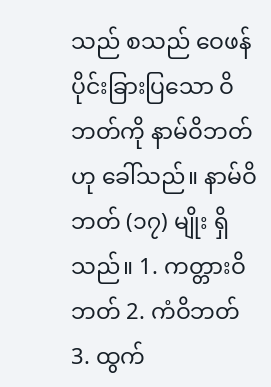သည် စသည် ဝေဖန်ပိုင်းခြားပြသော ဝိဘတ်ကို နာမ်ဝိဘတ်ဟု ခေါ်သည်။ နာမ်ဝိဘတ် (၁၇) မျိုး ရှိသည်။ 1. ကတ္တားဝိဘတ် 2. ကံဝိဘတ် 3. ထွက်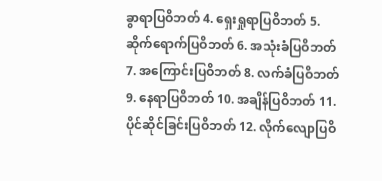ခွာရာပြဝိဘတ် 4. ရှေးရှုရာပြဝိဘတ် 5. ဆိုက်ရောက်ပြဝိဘတ် 6. အသုံးခံပြဝိဘတ် 7. အကြောင်းပြဝိဘတ် 8. လက်ခံပြဝိဘတ် 9. နေရာပြဝိဘတ် 10. အချိန်ပြဝိဘတ် 11. ပိုင်ဆိုင်ခြင်းပြဝိဘတ် 12. လိုက်လျောပြဝိ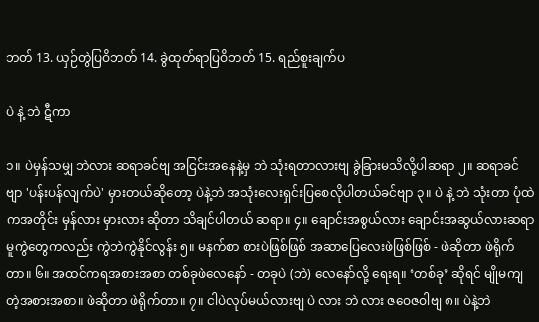ဘတ် 13. ယှဉ်တွဲပြဝိဘတ် 14. ခွဲထုတ်ရာပြဝိဘတ် 15. ရည်စူးချက်ပ

ပဲ နဲ့ ဘဲ ဋီကာ

၁။ ပဲမှန်သမျှ ဘဲလား ဆရာခင်ဗျ အငြင်းအနေနဲ့မှ ဘဲ သုံးရတာလားဗျ ခွဲခြားမသိလို့ပါဆရာ ၂။ ဆရာခင်ဗျာ 'ပန်းပန်လျက်ပဲ' မှားတယ်ဆိုတော့ ပဲနဲ့ဘဲ အသုံးလေးရှင်းပြစေလိုပါတယ်ခင်ဗျာ ၃။ ပဲ နဲ့ ဘဲ သုံးတာ ပုံထဲကအတိုင်း မှန်လား မှားလား ဆိုတာ သိချင်ပါတယ် ဆရာ။ ၄။ ချောင်းအစွယ်လား ချောင်းအဆွယ်လားဆရာ မူကွဲတွေကလည်း ကွဲဘဲကွဲနိုင်လွန်း ၅။ မနက်စာ စားပဲဖြစ်ဖြစ် အဆာပြေလေးဖဲဖြစ်ဖြစ် - ဖဲဆိုတာ ဖဲရိုက်တာ။ ၆။ အထင်ကရအစားအစာ တစ်ခုဖဲလေနော် - တခုပဲ (ဘဲ) လေနော်လို့ ရေးရ။ ‘တစ်ခု’ ဆိုရင် မျိုမကျတဲ့အစားအစာ။ ဖဲဆိုတာ ဖဲရိုက်တာ။ ၇။ ငါပဲလုပ်မယ်လားဗျ ပဲ လား ဘဲ လား ဇဝေဇဝါဗျ ၈။ ပဲနဲ့ဘဲ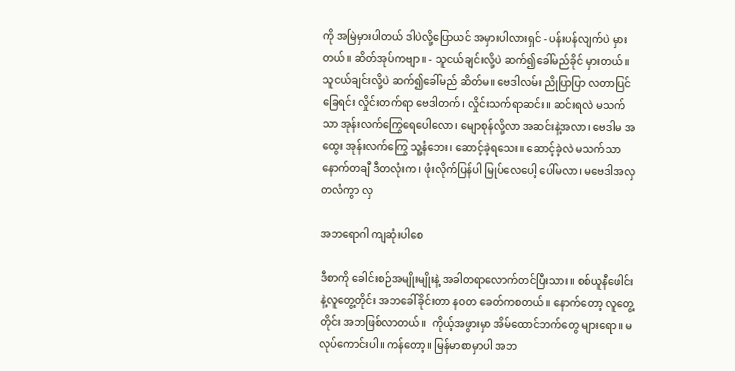ကို အမြဲမှားပါတယ် ဒါပဲလို့ပြောယင် အမှားပါလားရှင် - ပန်းပန်လျက်ပဲ မှားတယ်။ ဆိတ်အုပ်ကဗျာ။ - သူငယ်ချင်းလို့ပဲ ဆက်၍ခေါ်မည်ခိုင် မှားတယ်။ သူငယ်ချင်းလို့ပဲ ဆက်၍ခေါ်မည် ဆိတ်မ။ ဗေဒါလမ်း ညိုပြာပြာ လတာပြင်ခြေရင်း လှိုင်းတက်ရာ ဗေဒါတက်၊ လှိုင်းသက်ရာဆင်း။ ဆင်းရလဲ မသက်သာ အုန်းလက်ကြွေရေပေါလော၊ မျောစုန်လို့လာ အဆင်းနဲ့အလာ၊ ဗေဒါမ အထွေး အုန်းလက်ကြွေ သူ့နံဘေး၊ ဆောင့်ခဲ့ရသေး။ ဆောင့်ခဲ့လဲ မသက်သာ နောက်တချီ ဒီတလုံးက၊ ဖုံးလိုက်ပြန်ပါ မြုပ်လေပေါ့ ပေါ်မလာ၊ မဗေဒါအလှ တလံကွာ လှ

အဘရောဂါ ကျဆုံးပါစေ

ဒီစာကို ခေါင်းစဉ်အမျိုးမျိုးနဲ့ အခါတရာလောက်တင်ပြီးသား။ စစ်ယူနီဖေါင်းနဲ့လူတွေ့တိုင်း အဘခေါ်ခိုင်းတာ နဝတ ခေတ်ကစတယ်။ နောက်တော့ လူတွေ့တိုင်း အဘဖြစ်လာတယ်။  ကိုယ့်အဖွားမှာ အိမ်ထောင်ဘက်တွေ များရော။ မလုပ်ကောင်းပါ။ ကန်တော့။ မြန်မာစာမှာပါ အဘ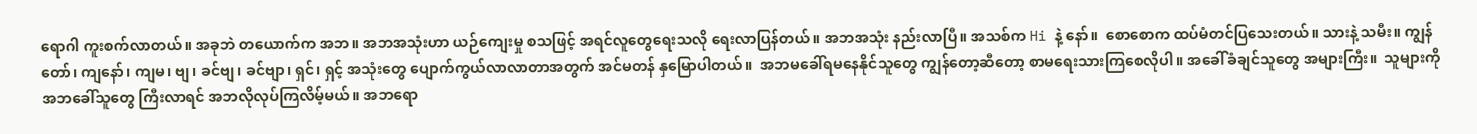ရောဂါ ကူးစက်လာတယ်။ အခုဘဲ တယောက်က အဘ။ အဘအသုံးဟာ ယဉ်ကျေးမှု စသဖြင့် အရင်လူတွေရေးသလို ရေးလာပြန်တယ်။ အဘအသုံး နည်းလာပြီ။ အသစ်က Hi နဲ့ နော်။  စောစောက ထပ်မံတင်ပြသေးတယ်။ သားနဲ့ သမီး။ ကျွန်တော်၊ ကျနော်၊ ကျမ၊ ဗျ၊ ခင်ဗျ၊ ခင်ဗျာ၊ ရှင်၊ ရှင့် အသုံးတွေ ပျောက်ကွယ်လာလာတာအတွက် အင်မတန် နှမြောပါတယ်။  အဘမခေါ်ရမနေနိုင်သူတွေ ကျွန်တော့ဆီတော့ စာမရေးသားကြစေလိုပါ။ အခေါ်ခံချင်သူတွေ အများကြီး။  သူများကိုအဘခေါ်သူတွေ ကြီးလာရင် အဘလိုလုပ်ကြလိမ့်မယ်။ အဘရော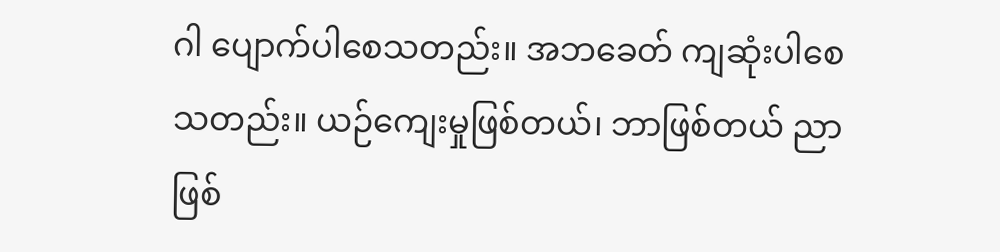ဂါ ပျောက်ပါစေသတည်း။ အဘခေတ် ကျဆုံးပါစေသတည်း။ ယဉ်ကျေးမှုဖြစ်တယ်၊ ဘာဖြစ်တယ် ညာဖြစ်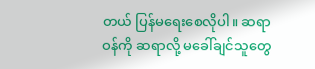တယ် ပြန်မရေးစေလိုပါ။ ဆရာဝန်ကို ဆရာလို့ မခေါ်ချင်သူတွေ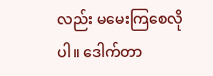လည်း မမေးကြစေလိုပါ။ ဒေါက်တာ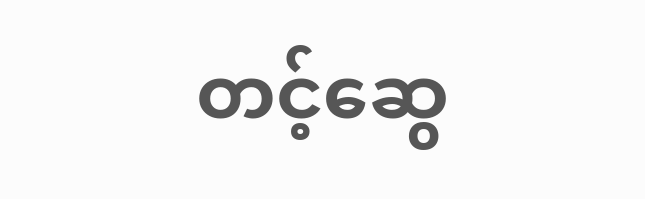တင့်ဆွေ